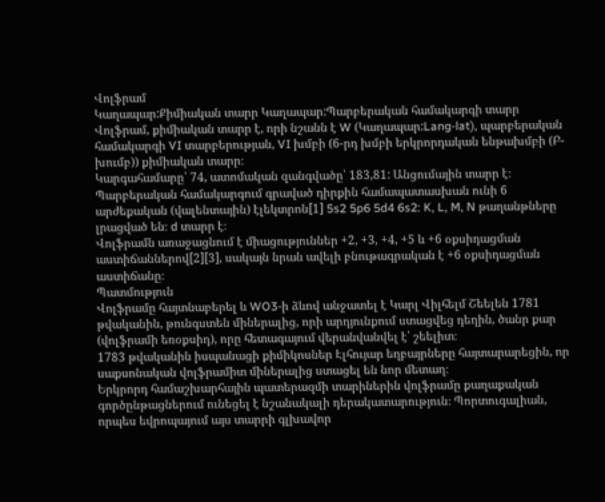Վոլֆրամ
Կաղապար:Քիմիական տարր Կաղապար:Պարբերական համակարգի տարր
Վոլֆրամ, քիմիական տարր է, որի նշանն է W (Կաղապար:Lang-lat), պարբերական համակարգի VI տարբերության, VI խմբի (6-րդ խմբի երկրորդական ենթախմբի (Բ-խումբ)) քիմիական տարր։
Կարգահամարը՝ 74, ատոմական զանգվածը՝ 183,81: Անցումային տարր է։ Պարբերական համակարգում գրաված դիրքին համապատասխան ունի 6 արժեքական (վալենտային) էլեկտրոն[1] 5s2 5p6 5d4 6s2: K, L, M, N թաղանթները լրացված են։ d տարր է։
Վոլֆրամն առաջացնում է միացություններ +2, +3, +4, +5 և +6 օքսիդացման աստիճաններով[2][3], սակայն նրան ավելի բնութագրական է +6 օքսիդացման աստիճանը։
Պատմություն
Վոլֆրամը հայտնաբերել և WO3-ի ձևով անջատել է Կարլ Վիլհելմ Շեելեն 1781 թվականին, թունգստեն միներալից, որի արդյունքում ստացվեց դեղին, ծանր քար (վոլֆրամի եռօքսիդ), որը հետագայում վերանվանվել է՝ շեելիտ։
1783 թվականին իսպանացի քիմիկոսներ Էլհույար եղբայրները հայտարարեցին, որ սաքսոնական վոլֆրամիտ միներալից ստացել են նոր մետաղ։
Երկրորդ համաշխարհային պատերազմի տարիներին վոլֆրամը քաղաքական գործընթացներում ունեցել է նշանակալի դերակատարություն։ Պորտուգալիան, որպես եվրոպայում այս տարրի գլխավոր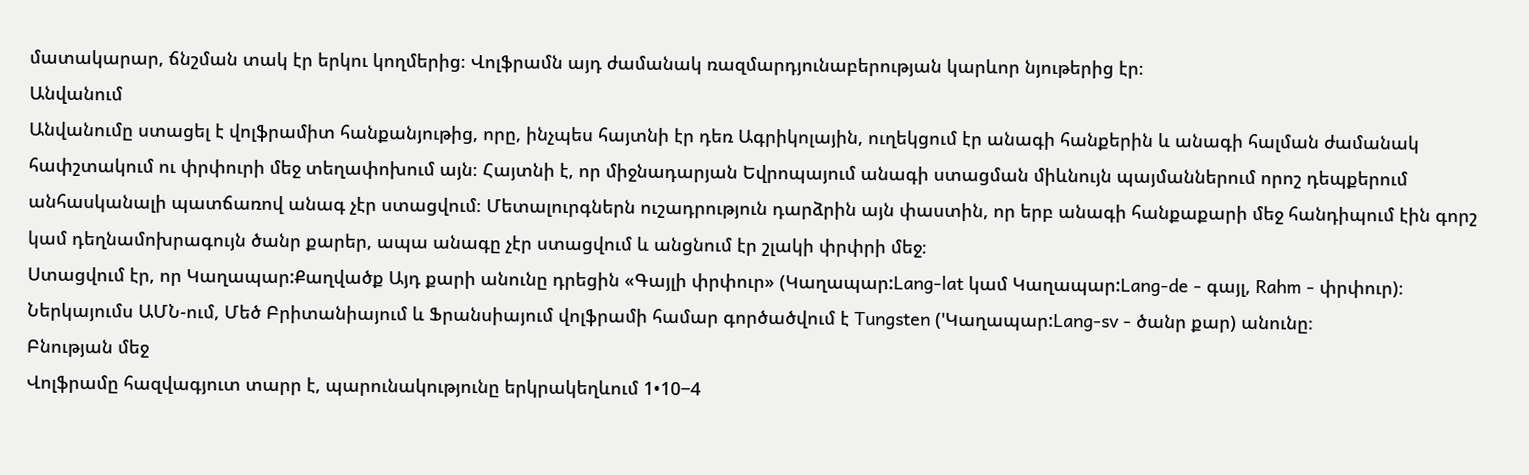մատակարար, ճնշման տակ էր երկու կողմերից։ Վոլֆրամն այդ ժամանակ ռազմարդյունաբերության կարևոր նյութերից էր։
Անվանում
Անվանումը ստացել է վոլֆրամիտ հանքանյութից, որը, ինչպես հայտնի էր դեռ Ագրիկոլային, ուղեկցում էր անագի հանքերին և անագի հալման ժամանակ հափշտակում ու փրփուրի մեջ տեղափոխում այն։ Հայտնի է, որ միջնադարյան Եվրոպայում անագի ստացման միևնույն պայմաններում որոշ դեպքերում անհասկանալի պատճառով անագ չէր ստացվում։ Մետալուրգներն ուշադրություն դարձրին այն փաստին, որ երբ անագի հանքաքարի մեջ հանդիպում էին գորշ կամ դեղնամոխրագույն ծանր քարեր, ապա անագը չէր ստացվում և անցնում էր շլակի փրփրի մեջ։
Ստացվում էր, որ Կաղապար:Քաղվածք Այդ քարի անունը դրեցին «Գայլի փրփուր» (Կաղապար:Lang-lat կամ Կաղապար:Lang-de - գայլ, Rahm - փրփուր)։
Ներկայումս ԱՄՆ-ում, Մեծ Բրիտանիայում և Ֆրանսիայում վոլֆրամի համար գործածվում է Tungsten ('Կաղապար:Lang-sv - ծանր քար) անունը։
Բնության մեջ
Վոլֆրամը հազվագյուտ տարր է, պարունակությունը երկրակեղևում 1•10−4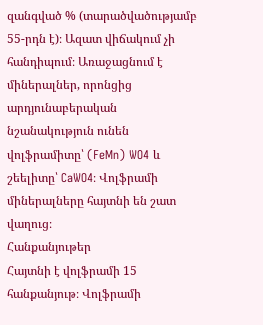զանգված % (տարածվածությամբ 55-րդն է)։ Ազատ վիճակում չի հանդիպում։ Առաջացնում է միներալներ, որոնցից արդյունաբերական նշանակություն ունեն վոլֆրամիտը՝ (FeMn) WO4 և շեելիտը՝ CaWO4։ Վոլֆրամի միներալները հայտնի են շատ վաղուց։
Հանքանյութեր
Հայտնի է վոլֆրամի 15 հանքանյութ։ Վոլֆրամի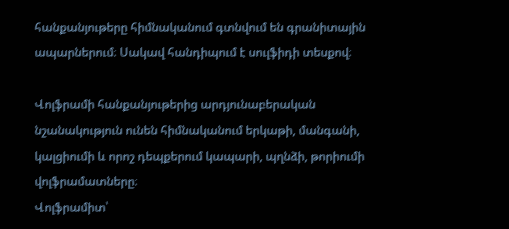հանքանյութերը հիմնականում գտնվում են գրանիտային ապարներում։ Սակավ հանդիպում է սուլֆիդի տեսքով։

Վոլֆրամի հանքանյութերից արդյունաբերական նշանակություն ունեն հիմնականում երկաթի, մանգանի, կալցիումի և որոշ դեպքերում կապարի, պղնձի, թորիումի վոլֆրամատները։
Վոլֆրամիտ՝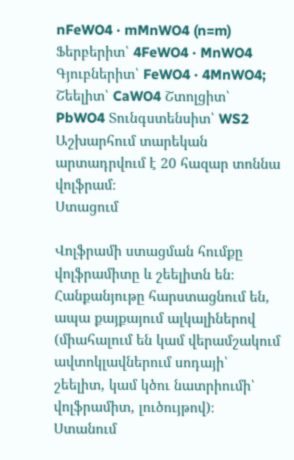nFeWO4 · mMnWO4 (n=m) Ֆերբերիտ՝ 4FeWO4 · MnWO4 Գյուբներիտ՝ FeWO4 · 4MnWO4; Շեելիտ՝ CaWO4 Շտոլցիտ՝ PbWO4 Տունգստենսիտ՝ WS2
Աշխարհում տարեկան արտադրվում է 20 հազար տոննա վոլֆրամ։
Ստացում

Վոլֆրամի ստացման հումքը վոլֆրամիտը և շեելիտն են։ Հանքանյութը հարստացնում են, ապա քայքայում ալկալիներով (միահալում են կամ վերամշակում ավտոկլավներում սոդայի՝ շեելիտ, կամ կծու նատրիումի՝ վոլֆրամիտ, լուծույթով)։
Ստանում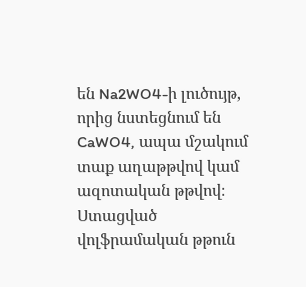են Na2WO4-ի լուծույթ, որից նստեցնում են CaWO4, ապա մշակում տաք աղաթթվով կամ ազոտական թթվով։ Ստացված վոլֆրամական թթուն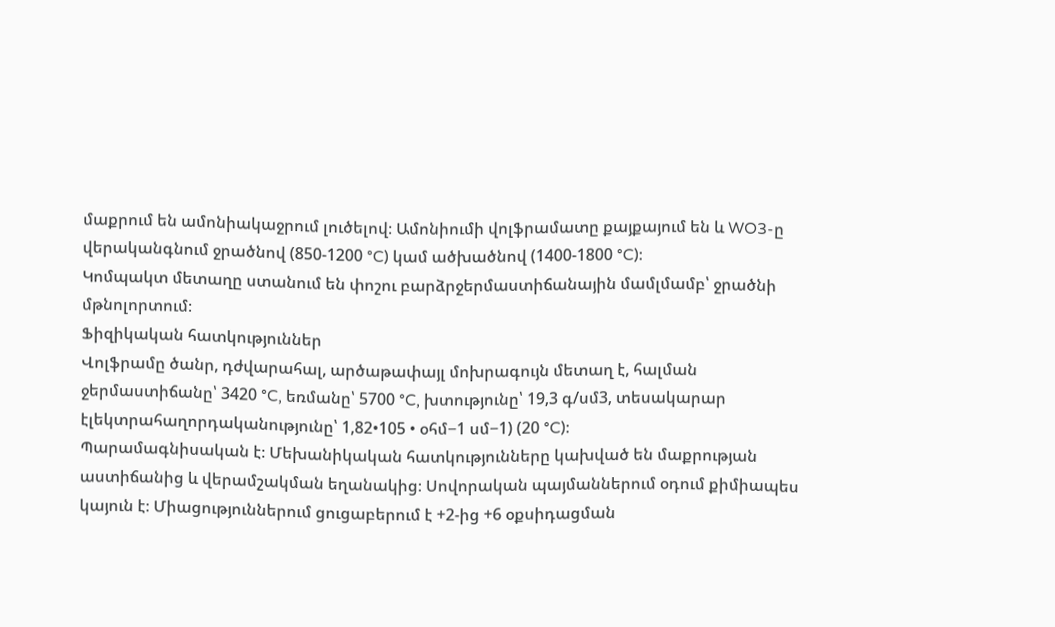մաքրում են ամոնիակաջրում լուծելով։ Ամոնիումի վոլֆրամատը քայքայում են և WO3-ը վերականգնում ջրածնով (850-1200 °C) կամ ածխածնով (1400-1800 °C)։
Կոմպակտ մետաղը ստանում են փոշու բարձրջերմաստիճանային մամլմամբ՝ ջրածնի մթնոլորտում։
Ֆիզիկական հատկություններ
Վոլֆրամը ծանր, դժվարահալ, արծաթափայլ մոխրագույն մետաղ է, հալման ջերմաստիճանը՝ 3420 °C, եռմանը՝ 5700 °C, խտությունը՝ 19,3 գ/սմ3, տեսակարար էլեկտրահաղորդականությունը՝ 1,82•105 • օհմ−1 սմ−1) (20 °C)։
Պարամագնիսական է։ Մեխանիկական հատկությունները կախված են մաքրության աստիճանից և վերամշակման եղանակից։ Սովորական պայմաններում օդում քիմիապես կայուն է։ Միացություններում ցուցաբերում է +2-ից +6 օքսիդացման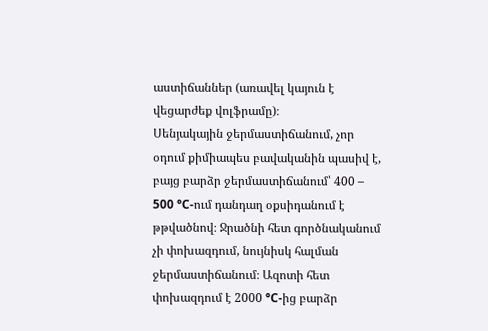աստիճաններ (առավել կայուն է վեցարժեք վոլֆրամը)։
Սենյակային ջերմաստիճանում, չոր օդում քիմիապես բավականին պասիվ է, բայց բարձր ջերմաստիճանում՝ 400 – 500 °C-ում դանդաղ օքսիդանում է թթվածնով։ Ջրածնի հետ գործնականում չի փոխազդում, նույնիսկ հալման ջերմաստիճանում։ Ազոտի հետ փոխազդում է 2000 °C-ից բարձր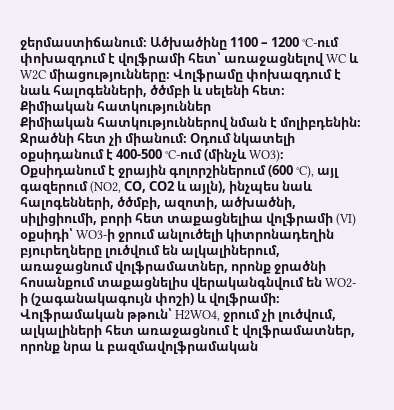ջերմաստիճանում։ Ածխածինը 1100 – 1200 °C-ում փոխազդում է վոլֆրամի հետ՝ առաջացնելով WC և W2C միացությունները։ Վոլֆրամը փոխազդում է նաև հալոգենների, ծծմբի և սելենի հետ։
Քիմիական հատկություններ
Քիմիական հատկություններով նման է մոլիբդենին։ Ջրածնի հետ չի միանում։ Օդում նկատելի օքսիդանում է 400-500 °C-ում (մինչև WO3)։
Օքսիդանում է ջրային գոլորշիներում (600 °C), այլ գազերում (NO2, СО, СO2 և այլն), ինչպես նաև հալոգենների, ծծմբի, ազոտի, ածխածնի, սիլիցիումի, բորի հետ տաքացնելիա վոլֆրամի (VI) օքսիդի՝ WO3-ի ջրում անլուծելի կիտրոնադեղին բյուրեղները լուծվում են ալկալիներում, առաջացնում վոլֆրամատներ, որոնք ջրածնի հոսանքում տաքացնելիս վերականգնվում են WO2-ի (շագանակագույն փոշի) և վոլֆրամի։
Վոլֆրամական թթուն՝ H2WO4, ջրում չի լուծվում, ալկալիների հետ առաջացնում է վոլֆրամատներ, որոնք նրա և բազմավոլֆրամական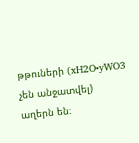թթուների (xH2O•yWO3 չեն անջատվել) աղերն են։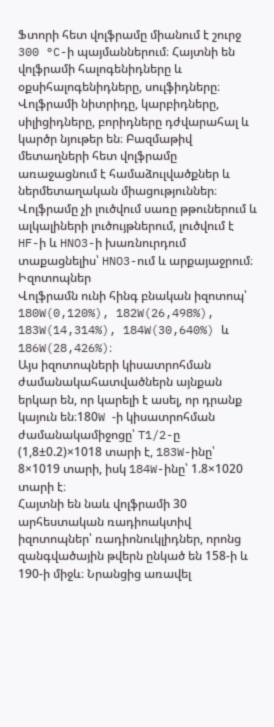Ֆտորի հետ վոլֆրամը միանում է շուրջ 300 °C-ի պայմաններում։ Հայտնի են վոլֆրամի հալոգենիդները և օքսիհալոգենիդները, սուլֆիդները։ Վոլֆրամի նիտրիդը, կարբիդները, սիլիցիդները, բորիդները դժվարահալ և կարծր նյութեր են։ Բազմաթիվ մետաղների հետ վոլֆրամը առաջացնում է համաձուլվածքներ և ներմետաղական միացություններ։
Վոլֆրամը չի լուծվում սառը թթուներում և ալկալիների լուծույթներում, լուծվում է HF-ի և HNO3-ի խառնուրդում տաքացնելիս՝ HNO3-ում և արքայաջրում։
Իզոտոպներ
Վոլֆրամն ունի հինգ բնական իզոտոպ՝ 180W(0,120%), 182W(26,498%), 183W(14,314%), 184W(30,640%) և 186W(28,426%)։
Այս իզոտոպների կիսատրոհման ժամանակահատվածներն այնքան երկար են, որ կարելի է ասել, որ դրանք կայուն են։180W -ի կիսատրոհման ժամանակամիջոցը՝ T1/2-ը (1,8±0.2)×1018 տարի է, 183W-ինը՝ 8×1019 տարի, իսկ 184W-ինը՝ 1.8×1020 տարի է։
Հայտնի են նաև վոլֆրամի 30 արհեստական ռադիոակտիվ իզոտոպներ՝ ռադիոնուկլիդներ, որոնց զանգվածային թվերն ընկած են 158-ի և 190-ի միջև։ Նրանցից առավել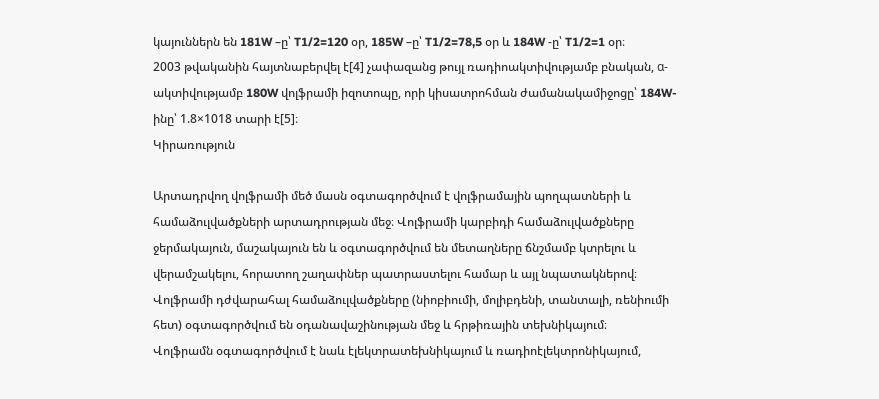կայուններն են 181W –ը՝ T1/2=120 օր, 185W –ը՝ T1/2=78,5 օր և 184W -ը՝ T1/2=1 օր։
2003 թվականին հայտնաբերվել է[4] չափազանց թույլ ռադիոակտիվությամբ բնական, α-ակտիվությամբ 180W վոլֆրամի իզոտոպը, որի կիսատրոհման ժամանակամիջոցը՝ 184W-ինը՝ 1.8×1018 տարի է[5]։
Կիրառություն

Արտադրվող վոլֆրամի մեծ մասն օգտագործվում է վոլֆրամային պողպատների և համաձուլվածքների արտադրության մեջ։ Վոլֆրամի կարբիդի համաձուլվածքները ջերմակայուն, մաշակայուն են և օգտագործվում են մետաղները ճնշմամբ կտրելու և վերամշակելու, հորատող շաղափներ պատրաստելու համար և այլ նպատակներով։
Վոլֆրամի դժվարահալ համաձուլվածքները (նիոբիումի, մոլիբդենի, տանտալի, ռենիումի հետ) օգտագործվում են օդանավաշինության մեջ և հրթիռային տեխնիկայում։
Վոլֆրամն օգտագործվում է նաև էլեկտրատեխնիկայում և ռադիոէլեկտրոնիկայում,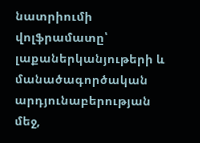նատրիումի վոլֆրամատը՝ լաքաներկանյութերի և մանածագործական արդյունաբերության մեջ,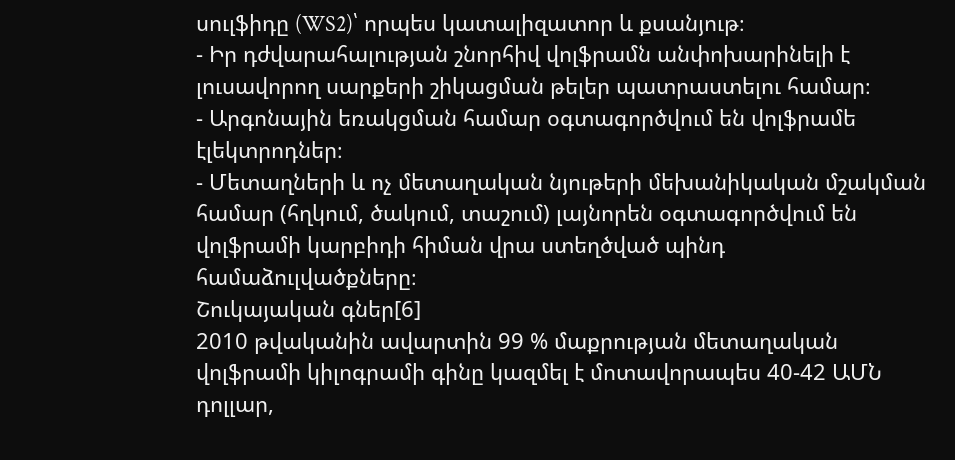սուլֆիդը (WS2)՝ որպես կատալիզատոր և քսանյութ։
- Իր դժվարահալության շնորհիվ վոլֆրամն անփոխարինելի է լուսավորող սարքերի շիկացման թելեր պատրաստելու համար։
- Արգոնային եռակցման համար օգտագործվում են վոլֆրամե էլեկտրոդներ։
- Մետաղների և ոչ մետաղական նյութերի մեխանիկական մշակման համար (հղկում, ծակում, տաշում) լայնորեն օգտագործվում են վոլֆրամի կարբիդի հիման վրա ստեղծված պինդ համաձուլվածքները։
Շուկայական գներ[6]
2010 թվականին ավարտին 99 % մաքրության մետաղական վոլֆրամի կիլոգրամի գինը կազմել է մոտավորապես 40-42 ԱՄՆ դոլլար,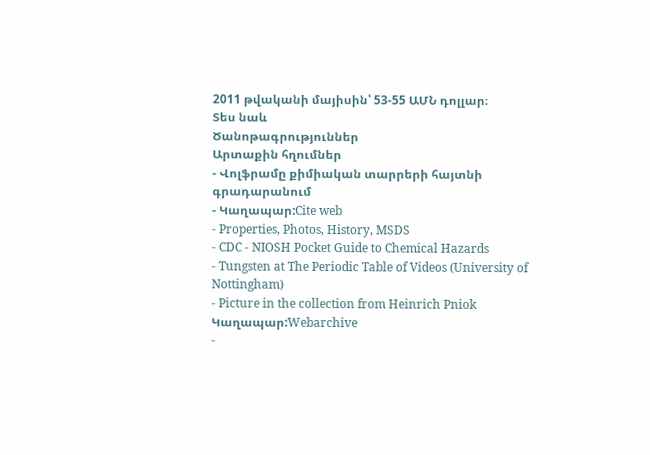2011 թվականի մայիսին՝ 53-55 ԱՄՆ դոլլար։
Տես նաև
Ծանոթագրություններ
Արտաքին հղումներ
- Վոլֆրամը քիմիական տարրերի հայտնի գրադարանում
- Կաղապար:Cite web
- Properties, Photos, History, MSDS
- CDC - NIOSH Pocket Guide to Chemical Hazards
- Tungsten at The Periodic Table of Videos (University of Nottingham)
- Picture in the collection from Heinrich Pniok Կաղապար:Webarchive
-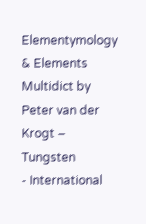Elementymology & Elements Multidict by Peter van der Krogt – Tungsten
- International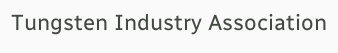Tungsten Industry Association